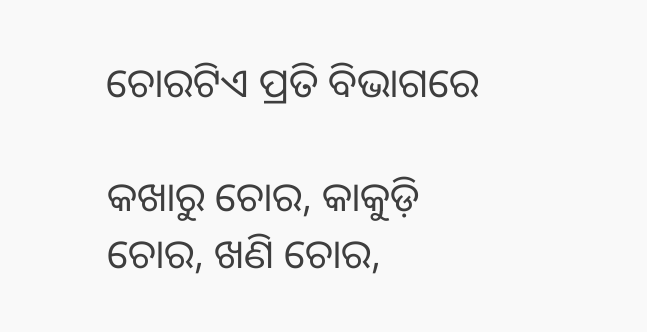ଚୋରଟିଏ ପ୍ରତି ବିଭାଗରେ

କଖାରୁ ଚୋର, କାକୁଡ଼ି ଚୋର, ଖଣି ଚୋର,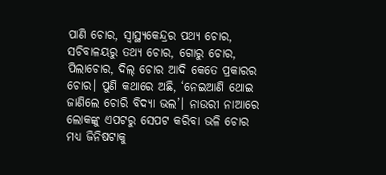ପାଣି ଚୋର, ସ୍ବାସ୍ଥ୍ୟକେନ୍ଦ୍ରର ପଥ୍ୟ ଚୋର, ସଚିବାଳୟରୁ ତଥ୍ୟ ଚୋର, ଗୋରୁ ଚୋର, ପିଲାଚୋର, ଦିଲ୍‌ ଚୋର ଆଦି କେତେ ପ୍ରକାରର ଚୋର। ପୁଣି କଥାରେ ଅଛି, ‘ନେଇଆଣି ଥୋଇ ଜାଣିଲେ ଚୋରି ବିଦ୍ୟା ଭଲ’। ନାଉରୀ ନାଆରେ ଲୋକଙ୍କୁ ଏପଟରୁ ସେପଟ କରିବା ଭଳି ଚୋର ମଧ୍ୟ ଜିନିଷଟାକୁ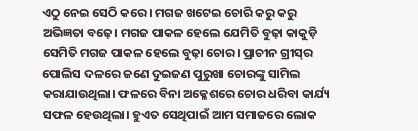ଏଠୁ ନେଇ ସେଠି କରେ। ମଗଜ ଖଟେଇ ଚୋରି କରୁ କରୁ ଅଭିଜ୍ଞତା ବଢ଼େ। ମଗଜ ପାକଳ ହେଲେ ଯେମିତି ବୁଢ଼ା କାକୁଡ଼ି ସେମିତି ମଗଜ ପାକଳ ହେଲେ ବୁଢ଼ା ଚୋର। ପ୍ରାଚୀନ ଗ୍ରୀସ୍‌ର ପୋଲିସ ଦଳରେ ଜଣେ ଦୁଇଜଣ ପୁରୁଖା ଚୋରଙ୍କୁ ସାମିଲ କରାଯାଉଥିଲା। ଫଳରେ ବିନା ଅକ୍ଳେଶରେ ଚୋର ଧରିବା କାର୍ଯ୍ୟ ସଫଳ ହେଉଥିଲା। ହୁଏତ ସେଥିପାଇଁ ଆମ ସମାଜରେ ଲୋକ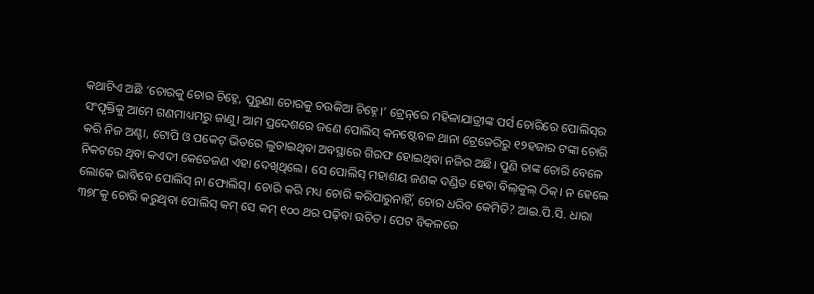କଥାଟିଏ ଅଛି ‘ଚୋରକୁ ଚୋର ଚିହ୍ନେ, ପୁରୁଣା ଚୋରକୁ ଚଉକିଆ ଚିହ୍ନେ।’ ଟ୍ରେନ୍‌ରେ ମହିଳାଯାତ୍ରୀଙ୍କ ପର୍ସ ଚୋରିରେ ପୋଲିସ୍‌ର ସଂପୃକ୍ତିକୁ ଆମେ ଗଣମାଧ୍ୟମରୁ ଜାଣୁ। ଆମ ପ୍ରଦେଶରେ ଜଣେ ପୋଲିସ୍‌ କନଷ୍ଟେବଳ ଥାନା ଟ୍ରେଜେରିରୁ ୧୨ହଜାର ଟଙ୍କା ଚୋରି କରି ନିଜ ଅଣ୍ଟା, ଟୋପି ଓ ପକେଟ୍‌ ଭିତରେ ଲୁଚାଇଥିବା ଅବସ୍ଥାରେ ଗିରଫ ହୋଇଥିବା ନଜିର ଅଛି। ପୁଣି ତାଙ୍କ ଚୋରି ବେଳେ ନିକଟରେ ଥିବା କଏଦୀ କେତେଜଣ ଏହା ଦେଖିଥିଲେ। ସେ ପୋଲିସ୍‌ ମହାଶୟ ଜଣକ ଦଣ୍ଡିତ ହେବା ବିଲ୍‌କୁଲ୍‌ ଠିକ୍‌। ନ ହେଲେ ଲୋକେ ଭାବିବେ ପୋଲିସ୍‌ ନା ଫୋଲିସ୍‌। ଚୋରି କରି ମଧ୍ୟ ଚୋରି କରିପାରୁନାହିଁ, ଚୋର ଧରିବ କେମିତି? ଆଇ.ପି.ସି. ଧାରା ୩୭୮କୁ ଚୋରି କରୁଥିବା ପୋଲିସ୍‌ କମ୍‌ ସେ କମ୍‌ ୧୦୦ ଥର ପଢ଼ିବା ଉଚିତ। ପେଟ ବିକଳରେ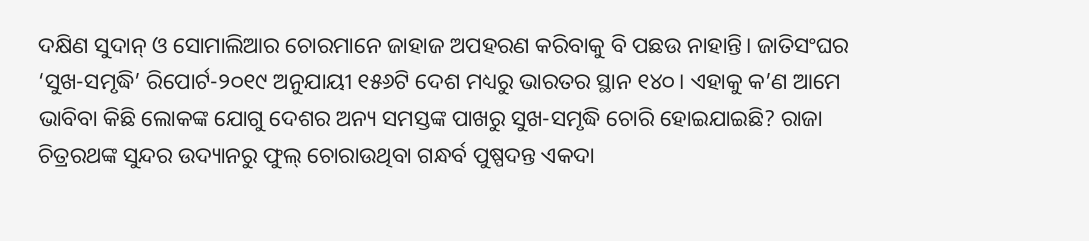ଦକ୍ଷିଣ ସୁଦାନ୍‌ ଓ ସୋମାଲିଆର ଚୋରମାନେ ଜାହାଜ ଅପହରଣ କରିବାକୁ ବି ପଛଉ ନାହାନ୍ତି। ଜାତିସଂଘର ‘ସୁଖ-ସମୃଦ୍ଧି’ ରିପୋର୍ଟ-୨୦୧୯ ଅନୁଯାୟୀ ୧୫୬ଟି ଦେଶ ମଧ୍ୟରୁ ଭାରତର ସ୍ଥାନ ୧୪୦। ଏହାକୁ କ’ଣ ଆମେ ଭାବିବା କିଛି ଲୋକଙ୍କ ଯୋଗୁ ଦେଶର ଅନ୍ୟ ସମସ୍ତଙ୍କ ପାଖରୁ ସୁଖ-ସମୃଦ୍ଧି ଚୋରି ହୋଇଯାଇଛି? ରାଜା ଚିତ୍ରରଥଙ୍କ ସୁନ୍ଦର ଉଦ୍ୟାନରୁ ଫୁଲ୍‌ ଚୋରାଉଥିବା ଗନ୍ଧର୍ବ ପୁଷ୍ପଦନ୍ତ ଏକଦା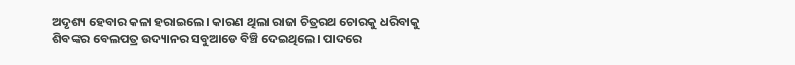ଅଦୃଶ୍ୟ ହେବାର କଳା ହରାଇଲେ। କାରଣ ଥିଲା ରାଜା ଚିତ୍ରରଥ ଚୋରକୁ ଧରିବାକୁ ଶିବଙ୍କର ବେଲପତ୍ର ଉଦ୍ୟାନର ସବୁଆଡେ ବିଞ୍ଚି ଦେଇଥିଲେ। ପାଦରେ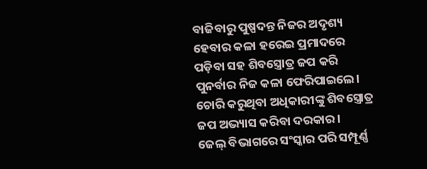ବାଜିବାରୁ ପୁଷ୍ପଦନ୍ତ ନିଜର ଅଦୃଶ୍ୟ ହେବାର କଳା ହରେଇ ପ୍ରମାଦରେ ପଡ଼ିବା ସହ ଶିବସ୍ତ୍ରୋତ୍ର ଜପ କରି ପୁନର୍ବାର ନିଜ କଳା ଫେରିପାଇଲେ। ଚୋରି କରୁଥିବା ଅଧିକାରୀଙ୍କୁ ଶିବସ୍ତ୍ରୋତ୍ର ଜପ ଅଭ୍ୟାସ କରିବା ଦରକାର।
ଜେଲ୍‌ ବିଭାଗରେ ସଂସ୍କାର ପରି ସମ୍ପୂର୍ଣ୍ଣ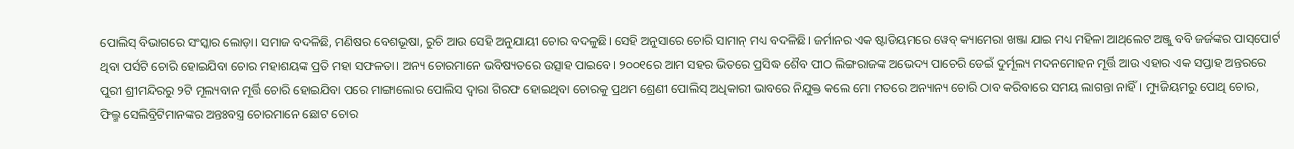ପୋଲିସ୍‌ ବିଭାଗରେ ସଂସ୍କାର ଲୋଡ଼ା। ସମାଜ ବଦଳିଛି, ମଣିଷର ବେଶଭୂଷା, ରୁଚି ଆଉ ସେହି ଅନୁଯାୟୀ ଚୋର ବଦଳୁଛି। ସେହି ଅନୁସାରେ ଚୋରି ସାମାନ୍‌ ମଧ୍ୟ ବଦଳିଛି। ଜର୍ମାନର ଏକ ଷ୍ଟାଡିୟମରେ ୱେବ୍‌ କ୍ୟାମେରା ଖଞ୍ଜା ଯାଇ ମଧ୍ୟ ମହିଳା ଆଥ୍‌ଲେଟ ଅଞ୍ଜୁ ବବି ଜର୍ଜଙ୍କର ପାସ୍‌ପୋର୍ଟ ଥିବା ପର୍ସଟି ଚୋରି ହୋଇଯିବା ଚୋର ମହାଶୟଙ୍କ ପ୍ରତି ମହା ସଫଳତା। ଅନ୍ୟ ଚୋରମାନେ ଭବିଷ୍ୟତରେ ଉତ୍ସାହ ପାଇବେ। ୨୦୦୧ରେ ଆମ ସହର ଭିତରେ ପ୍ରସିଦ୍ଧ ଶୈବ ପୀଠ ଲିଙ୍ଗରାଜଙ୍କ ଅଭେଦ୍ୟ ପାଚେରି ଡେଇଁ ଦୁର୍ମୂଲ୍ୟ ମଦନମୋହନ ମୂର୍ତ୍ତି ଆଉ ଏହାର ଏକ ସପ୍ତାହ ଅନ୍ତରରେ ପୁରୀ ଶ୍ରୀମନ୍ଦିରରୁ ୨ଟି ମୂଲ୍ୟବାନ ମୂର୍ତ୍ତି ଚୋରି ହୋଇଯିବା ପରେ ମାଙ୍ଗାଲୋର ପୋଲିସ ଦ୍ୱାରା ଗିରଫ ହୋଇଥିବା ଚୋରକୁ ପ୍ରଥମ ଶ୍ରେଣୀ ପୋଲିସ୍‌ ଅଧିକାରୀ ଭାବରେ ନିଯୁକ୍ତ କଲେ ମୋ ମତରେ ଅନ୍ୟାନ୍ୟ ଚୋରି ଠାବ କରିବାରେ ସମୟ ଲାଗନ୍ତା ନାହିଁ। ମ୍ୟୁଜିୟମରୁ ପୋଥି ଚୋର, ଫିଲ୍ମ ସେଲିବ୍ରିଟିମାନଙ୍କର ଅନ୍ତଃବସ୍ତ୍ର ଚୋରମାନେ ଛୋଟ ଚୋର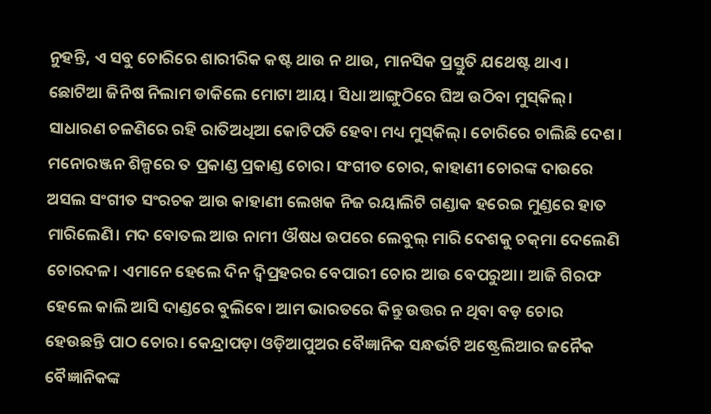ନୁହନ୍ତି, ଏ ସବୁ ଚୋରିରେ ଶାରୀରିକ କଷ୍ଟ ଥାଉ ନ ଥାଉ, ମାନସିକ ପ୍ରସ୍ତୁତି ଯଥେଷ୍ଟ ଥାଏ। ଛୋଟିଆ ଜିନିଷ ନିଲାମ ଡାକିଲେ ମୋଟା ଆୟ। ସିଧା ଆଙ୍ଗୁଠିରେ ଘିଅ ଉଠିବା ମୁସ୍‌କିଲ୍‌। ସାଧାରଣ ଚଳଣିରେ ରହି ରାତିଅଧିଆ କୋଟିପତି ହେବା ମଧ୍ୟ ମୁସ୍‌କିଲ୍‌। ଚୋରିରେ ଚାଲିଛି ଦେଶ। ମନୋରଞ୍ଜନ ଶିଳ୍ପରେ ତ ପ୍ରକାଣ୍ଡ ପ୍ରକାଣ୍ଡ ଚୋର। ସଂଗୀତ ଚୋର, କାହାଣୀ ଚୋରଙ୍କ ଦାଉରେ ଅସଲ ସଂଗୀତ ସଂରଚକ ଆଉ କାହାଣୀ ଲେଖକ ନିଜ ରୟାଲିଟି ଗଣ୍ଡାକ ହରେଇ ମୁଣ୍ଡରେ ହାତ ମାରିଲେଣି। ମଦ ବୋତଲ ଆଉ ନାମୀ ଔଷଧ ଉପରେ ଲେବୁଲ୍‌ ମାରି ଦେଶକୁ ଚକ୍‌ମା ଦେଲେଣି ଚୋରଦଳ। ଏମାନେ ହେଲେ ଦିନ ଦ୍ୱିପ୍ରହରର ବେପାରୀ ଚୋର ଆଉ ବେପରୁଆ। ଆଜି ଗିରଫ ହେଲେ କାଲି ଆସି ଦାଣ୍ଡରେ ବୁଲିବେ। ଆମ ଭାରତରେ କିନ୍ତୁ ଉତ୍ତର ନ ଥିବା ବଡ଼ ଚୋର ହେଉଛନ୍ତି ପାଠ ଚୋର। କେନ୍ଦ୍ରାପଡ଼ା ଓଡ଼ିଆପୁଅର ବୈଜ୍ଞାନିକ ସନ୍ଧର୍ଭଟି ଅଷ୍ଟ୍ରେଲିଆର ଜନୈକ ବୈଜ୍ଞାନିକଙ୍କ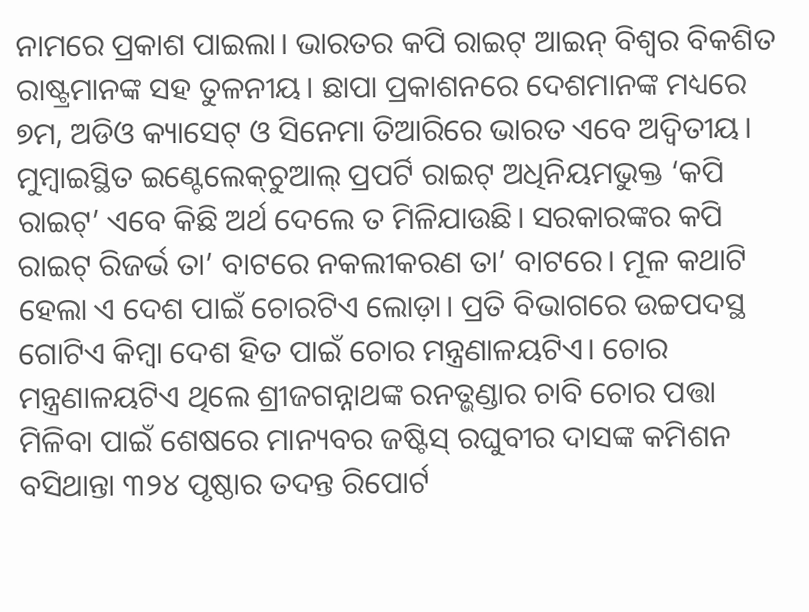ନାମରେ ପ୍ରକାଶ ପାଇଲା। ଭାରତର କପି ରାଇଟ୍‌ ଆଇନ୍‌ ବିଶ୍ୱର ବିକଶିତ ରାଷ୍ଟ୍ରମାନଙ୍କ ସହ ତୁଳନୀୟ। ଛାପା ପ୍ରକାଶନରେ ଦେଶମାନଙ୍କ ମଧ୍ୟରେ ୭ମ, ଅଡିଓ କ୍ୟାସେଟ୍‌ ଓ ସିନେମା ତିଆରିରେ ଭାରତ ଏବେ ଅଦ୍ୱିତୀୟ। ମୁମ୍ବାଇସ୍ଥିତ ଇଣ୍ଟେଲେକ୍‌ଚୁଆଲ୍‌ ପ୍ରପର୍ଟି ରାଇଟ୍‌ ଅଧିନିୟମଭୁକ୍ତ ‘କପି ରାଇଟ୍‌’ ଏବେ କିଛି ଅର୍ଥ ଦେଲେ ତ ମିଳିଯାଉଛି। ସରକାରଙ୍କର କପି ରାଇଟ୍‌ ରିଜର୍ଭ ତା’ ବାଟରେ ନକଲୀକରଣ ତା’ ବାଟରେ। ମୂଳ କଥାଟି ହେଲା ଏ ଦେଶ ପାଇଁ ଚୋରଟିଏ ଲୋଡ଼ା। ପ୍ରତି ବିଭାଗରେ ଉଚ୍ଚପଦସ୍ଥ ଗୋଟିଏ କିମ୍ବା ଦେଶ ହିତ ପାଇଁ ଚୋର ମନ୍ତ୍ରଣାଳୟଟିଏ। ଚୋର ମନ୍ତ୍ରଣାଳୟଟିଏ ଥିଲେ ଶ୍ରୀଜଗନ୍ନାଥଙ୍କ ରନତ୍ଭଣ୍ଡାର ଚାବି ଚୋର ପତ୍ତା ମିଳିବା ପାଇଁ ଶେଷରେ ମାନ୍ୟବର ଜଷ୍ଟିସ୍‌ ରଘୁବୀର ଦାସଙ୍କ କମିଶନ ବସିଥାନ୍ତା ୩୨୪ ପୃଷ୍ଠାର ତଦନ୍ତ ରିପୋର୍ଟ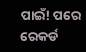ପାଇଁ! ପରେ ରେକର୍ଡ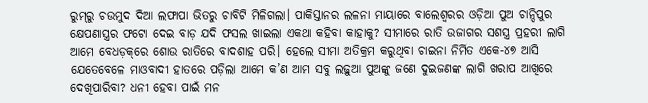ରୁମ୍‌ରୁ ଚଉମୁଦ ଦିଆ ଲଫାପା ଭିତରୁ ଚାବିଟି ମିଳିଗଲା। ପାକିସ୍ତାନର ଲଳନା ମାୟାରେ ବାଲେଶ୍ୱରର ଓଡ଼ିଆ ପୁଅ ଚାନ୍ଦିପୁର କ୍ଷେପଣାସ୍ତ୍ରର ଫଟୋ ଦେଇ ବାଡ଼ ଯଦି ଫସଲ ଖାଇଲା ଏକଥା କହିବା କାହାକୁ? ସୀମାରେ ରାତି ଉଜାଗର ସଶସ୍ତ୍ର ପ୍ରହରୀ ଲାଗି ଆମେ ବେଧଡ଼କ୍‌ରେ ଶୋଉ ରାତିରେ ବାଦଶାହ ପରି। ହେଲେ ସୀମା ଅତିକ୍ରମ କରୁଥିବା ଚାଇନା ନିର୍ମିତ ଏକେ-୪୭ ଆସି ଯେତେବେଳେ ମାଓବାଦୀ ହାତରେ ପଡ଼ିଲା ଆମେ କ’ଣ ଆମ ସବୁ ଲଢ଼ୁଆ ପୁଅଙ୍କୁ ଜଣେ ଦୁଇଜଣଙ୍କ ଲାଗି ଖରାପ ଆଖିରେ ଦେଖିପାରିବା? ଧନୀ ହେବା ପାଇଁ ମନ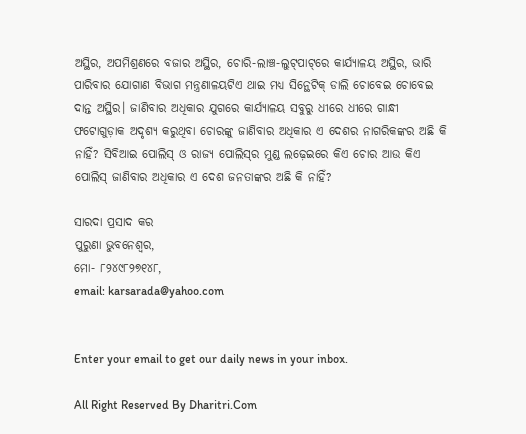ଅସ୍ଥିର, ଅପମିଶ୍ରଣରେ ବଜାର ଅସ୍ଥିର, ଚୋରି-ଲାଞ୍ଚ-ଲୁଟ୍‌ପାଟ୍‌ରେ କାର୍ଯ୍ୟାଳୟ ଅସ୍ଥିର, ଭାରି ପାରିବାର ଯୋଗାଣ ବିଭାଗ ମନ୍ତ୍ରଣାଳୟଟିଏ ଥାଇ ମଧ୍ୟ ସିନ୍ଥେଟିକ୍‌ ଡାଲି ଚୋବେଇ ଚୋବେଇ ଦାନ୍ତ ଅସ୍ଥିର। ଜାଣିବାର ଅଧିକାର ଯୁଗରେ କାର୍ଯ୍ୟାଳୟ ସବୁରୁ ଧୀରେ ଧୀରେ ଗାନ୍ଧୀ ଫଟୋଗୁଡ଼ାକ ଅଦୃଶ୍ୟ କରୁଥିବା ଚୋରଙ୍କୁ ଜାଣିବାର ଅଧିକାର ଏ ଦେଶର ନାଗରିକଙ୍କର ଅଛି କି ନାହିଁ? ସିବିଆଇ ପୋଲିସ୍‌ ଓ ରାଜ୍ୟ ପୋଲିସ୍‌ର ମୁଣ୍ଡ ଲଢ଼େଇରେ କିଏ ଚୋର ଆଉ କିଏ ପୋଲିସ୍‌ ଜାଣିବାର ଅଧିକାର ଏ ଦେଶ ଜନତାଙ୍କର ଅଛି କି ନାହିଁ?

ସାରଦା ପ୍ରସାଦ କର
ପୁରୁଣା ଭୁବନେଶ୍ୱର,
ମୋ- ୮୨୪୯୮୨୭୧୪୮,
email: karsarada@yahoo.com


Enter your email to get our daily news in your inbox.

All Right Reserved By Dharitri.Com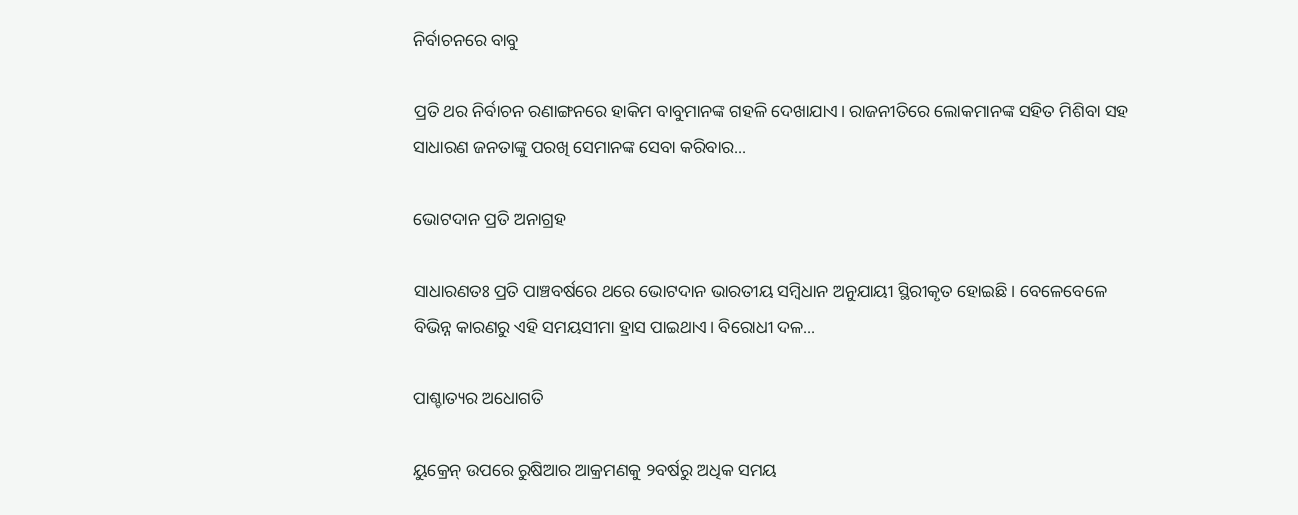ନିର୍ବାଚନରେ ବାବୁ

ପ୍ରତି ଥର ନିର୍ବାଚନ ରଣାଙ୍ଗନରେ ହାକିମ ବାବୁମାନଙ୍କ ଗହଳି ଦେଖାଯାଏ। ରାଜନୀତିରେ ଲୋକମାନଙ୍କ ସହିତ ମିଶିବା ସହ ସାଧାରଣ ଜନତାଙ୍କୁ ପରଖି ସେମାନଙ୍କ ସେବା କରିବାର...

ଭୋଟଦାନ ପ୍ରତି ଅନାଗ୍ରହ

ସାଧାରଣତଃ ପ୍ରତି ପାଞ୍ଚବର୍ଷରେ ଥରେ ଭୋଟଦାନ ଭାରତୀୟ ସମ୍ବିଧାନ ଅନୁଯାୟୀ ସ୍ଥିରୀକୃତ ହୋଇଛି। ବେଳେବେଳେ ବିଭିନ୍ନ କାରଣରୁ ଏହି ସମୟସୀମା ହ୍ରାସ ପାଇଥାଏ। ବିରୋଧୀ ଦଳ...

ପାଶ୍ଚାତ୍ୟର ଅଧୋଗତି

ୟୁକ୍ରେନ୍‌ ଉପରେ ରୁଷିଆର ଆକ୍ରମଣକୁ ୨ବର୍ଷରୁ ଅଧିକ ସମୟ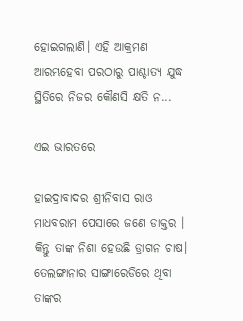ହୋଇଗଲାଣି। ଏହି ଆକ୍ରମଣ ଆରମ୍ଭହେବା ପରଠାରୁ ପାଶ୍ଚାତ୍ୟ ଯୁଦ୍ଧ ସ୍ଥିତିରେ ନିଜର କୌଣସି କ୍ଷତି ନ...

ଏଇ ଭାରତରେ

ହାଇଦ୍ରାବାଦର ଶ୍ରୀନିବାସ ରାଓ ମାଧବରାମ ପେସାରେ ଜଣେ ଡାକ୍ତର । କିନ୍ତୁ ତାଙ୍କ ନିଶା ହେଉଛି ଡ୍ରାଗନ ଚାଷ। ତେଲଙ୍ଗାନାର ସାଙ୍ଗାରେଡିରେ ଥିବା ତାଙ୍କର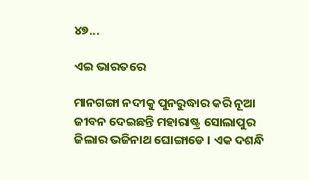୪୭...

ଏଇ ଭାରତରେ

ମାନଗଙ୍ଗା ନଦୀକୁ ପୁନରୁଦ୍ଧାର କରି ନୂଆ ଜୀବନ ଦେଇଛନ୍ତି ମହାରାଷ୍ଟ୍ର ସୋଲାପୁର ଜିଲାର ଭଜିନାଥ ଘୋଙ୍ଗାଡେ । ଏକ ଦଶନ୍ଧି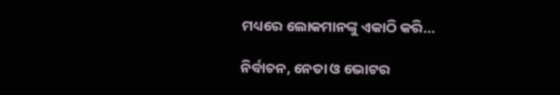ମଧ୍ୟରେ ଲୋକମାନଙ୍କୁ ଏକାଠି କରି...

ନିର୍ବାଚନ, ନେତା ଓ ଭୋଟର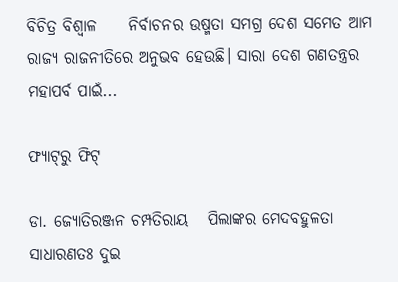ବିଚିତ୍ର ବିଶ୍ୱାଳ     ନିର୍ବାଚନର ଉଷ୍ମତା ସମଗ୍ର ଦେଶ ସମେତ ଆମ ରାଜ୍ୟ ରାଜନୀତିରେ ଅନୁଭବ ହେଉଛି। ସାରା ଦେଶ ଗଣତନ୍ତ୍ରର ମହାପର୍ବ ପାଇଁ...

ଫ୍ୟାଟ୍‌ରୁ ଫିଟ୍‌

ଡା. ଜ୍ୟୋତିରଞ୍ଜନ ଚମ୍ପତିରାୟ   ପିଲାଙ୍କର ମେଦବହୁଳତା ସାଧାରଣତଃ ଦୁଇ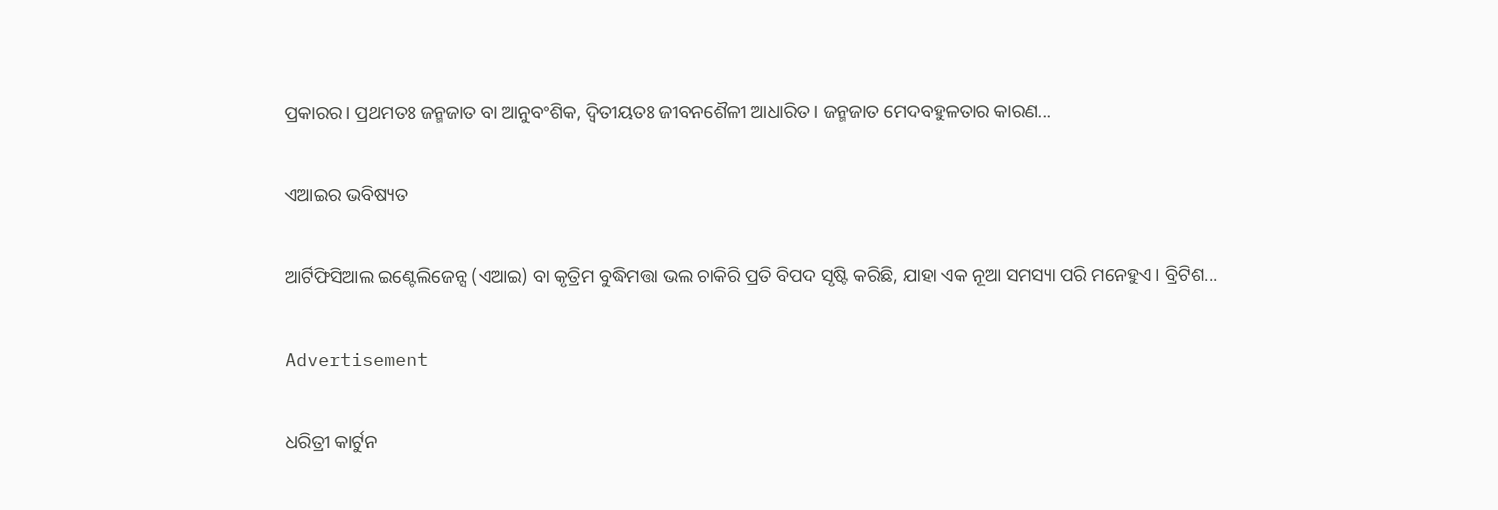ପ୍ରକାରର। ପ୍ରଥମତଃ ଜନ୍ମଜାତ ବା ଆନୁବଂଶିକ, ଦ୍ୱିତୀୟତଃ ଜୀବନଶୈଳୀ ଆଧାରିତ। ଜନ୍ମଜାତ ମେଦବହୁଳତାର କାରଣ...

ଏଆଇର ଭବିଷ୍ୟତ

ଆର୍ଟିଫିସିଆଲ ଇଣ୍ଟେଲିଜେନ୍ସ (ଏଆଇ) ବା କୃତ୍ରିମ ବୁଦ୍ଧିମତ୍ତା ଭଲ ଚାକିରି ପ୍ରତି ବିପଦ ସୃଷ୍ଟି କରିଛି, ଯାହା ଏକ ନୂଆ ସମସ୍ୟା ପରି ମନେହୁଏ। ବ୍ରିଟିଶ...

Advertisement

ଧରିତ୍ରୀ କାର୍ଟୁନ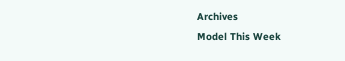Archives
Model This Week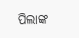ପିଲାଙ୍କ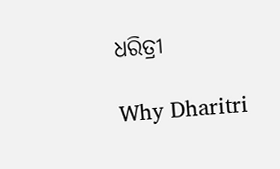ଧରିତ୍ରୀ

Why Dharitri